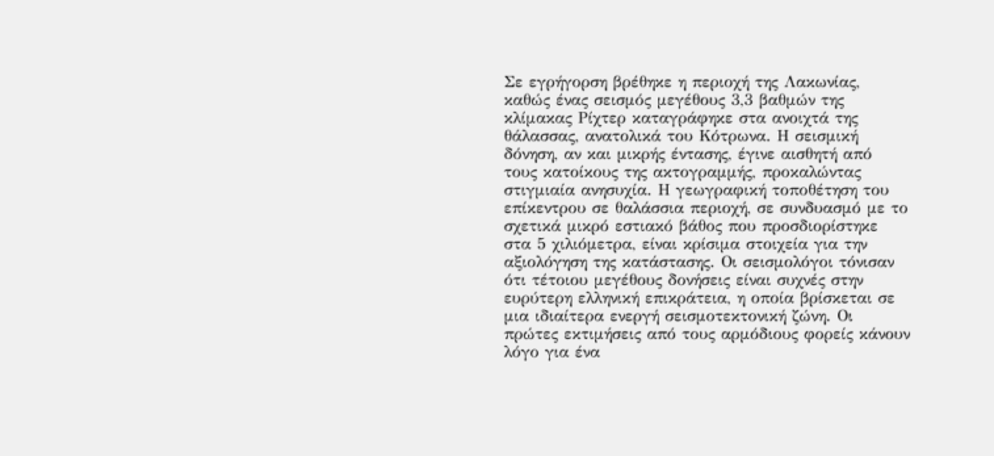Σε εγρήγορση βρέθηκε η περιοχή της Λακωνίας, καθώς ένας σεισμός μεγέθους 3,3 βαθμών της κλίμακας Ρίχτερ καταγράφηκε στα ανοιχτά της θάλασσας, ανατολικά του Κότρωνα. Η σεισμική δόνηση, αν και μικρής έντασης, έγινε αισθητή από τους κατοίκους της ακτογραμμής, προκαλώντας στιγμιαία ανησυχία. Η γεωγραφική τοποθέτηση του επίκεντρου σε θαλάσσια περιοχή, σε συνδυασμό με το σχετικά μικρό εστιακό βάθος που προσδιορίστηκε στα 5 χιλιόμετρα, είναι κρίσιμα στοιχεία για την αξιολόγηση της κατάστασης. Οι σεισμολόγοι τόνισαν ότι τέτοιου μεγέθους δονήσεις είναι συχνές στην ευρύτερη ελληνική επικράτεια, η οποία βρίσκεται σε μια ιδιαίτερα ενεργή σεισμοτεκτονική ζώνη. Οι πρώτες εκτιμήσεις από τους αρμόδιους φορείς κάνουν λόγο για ένα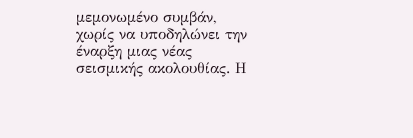μεμονωμένο συμβάν, χωρίς να υποδηλώνει την έναρξη μιας νέας σεισμικής ακολουθίας. Η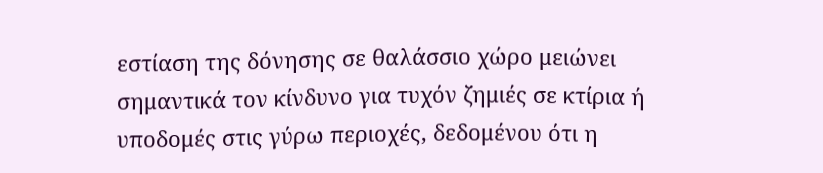εστίαση της δόνησης σε θαλάσσιο χώρο μειώνει σημαντικά τον κίνδυνο για τυχόν ζημιές σε κτίρια ή υποδομές στις γύρω περιοχές, δεδομένου ότι η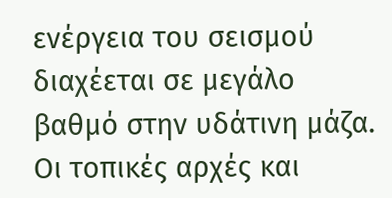ενέργεια του σεισμού διαχέεται σε μεγάλο βαθμό στην υδάτινη μάζα.
Οι τοπικές αρχές και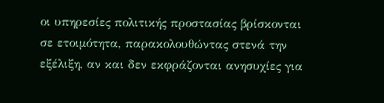οι υπηρεσίες πολιτικής προστασίας βρίσκονται σε ετοιμότητα, παρακολουθώντας στενά την εξέλιξη, αν και δεν εκφράζονται ανησυχίες για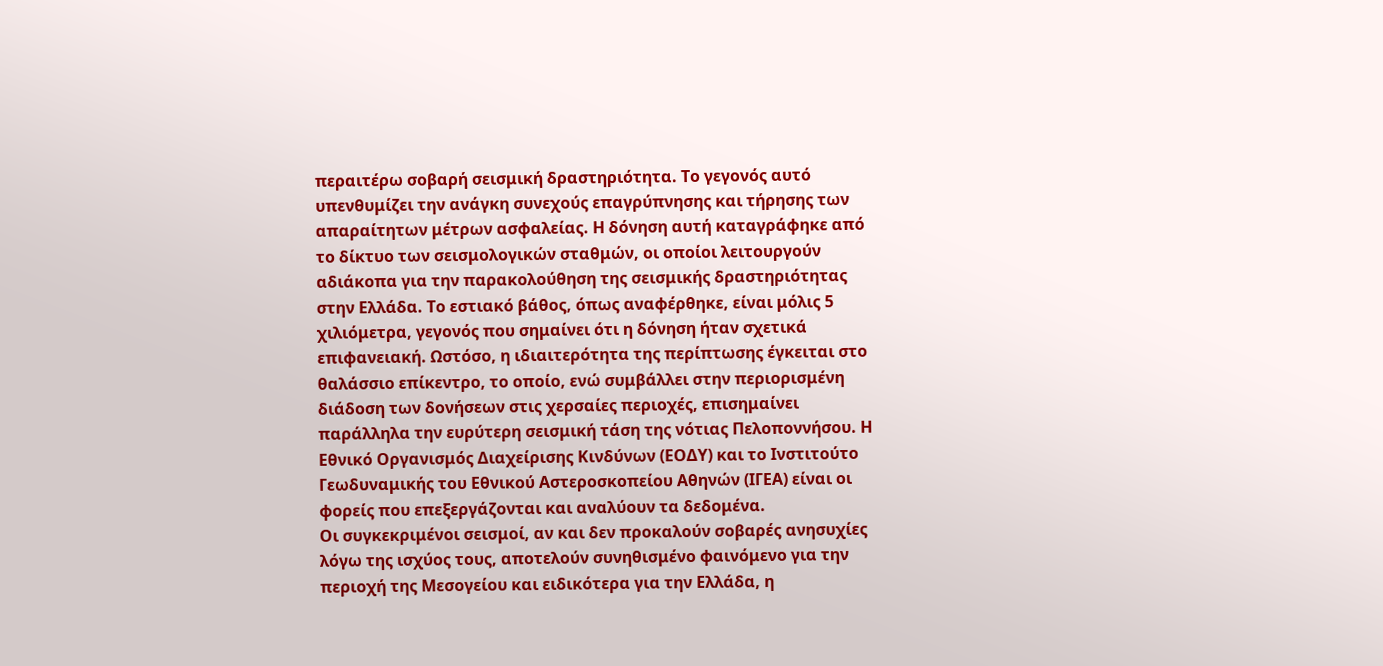περαιτέρω σοβαρή σεισμική δραστηριότητα. Το γεγονός αυτό υπενθυμίζει την ανάγκη συνεχούς επαγρύπνησης και τήρησης των απαραίτητων μέτρων ασφαλείας. Η δόνηση αυτή καταγράφηκε από το δίκτυο των σεισμολογικών σταθμών, οι οποίοι λειτουργούν αδιάκοπα για την παρακολούθηση της σεισμικής δραστηριότητας στην Ελλάδα. Το εστιακό βάθος, όπως αναφέρθηκε, είναι μόλις 5 χιλιόμετρα, γεγονός που σημαίνει ότι η δόνηση ήταν σχετικά επιφανειακή. Ωστόσο, η ιδιαιτερότητα της περίπτωσης έγκειται στο θαλάσσιο επίκεντρο, το οποίο, ενώ συμβάλλει στην περιορισμένη διάδοση των δονήσεων στις χερσαίες περιοχές, επισημαίνει παράλληλα την ευρύτερη σεισμική τάση της νότιας Πελοποννήσου. Η Εθνικό Οργανισμός Διαχείρισης Κινδύνων (ΕΟΔΥ) και το Ινστιτούτο Γεωδυναμικής του Εθνικού Αστεροσκοπείου Αθηνών (ΙΓΕΑ) είναι οι φορείς που επεξεργάζονται και αναλύουν τα δεδομένα.
Οι συγκεκριμένοι σεισμοί, αν και δεν προκαλούν σοβαρές ανησυχίες λόγω της ισχύος τους, αποτελούν συνηθισμένο φαινόμενο για την περιοχή της Μεσογείου και ειδικότερα για την Ελλάδα, η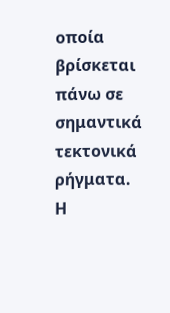οποία βρίσκεται πάνω σε σημαντικά τεκτονικά ρήγματα. Η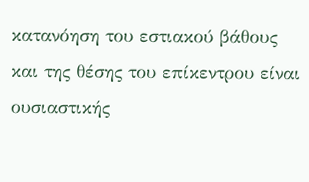κατανόηση του εστιακού βάθους και της θέσης του επίκεντρου είναι ουσιαστικής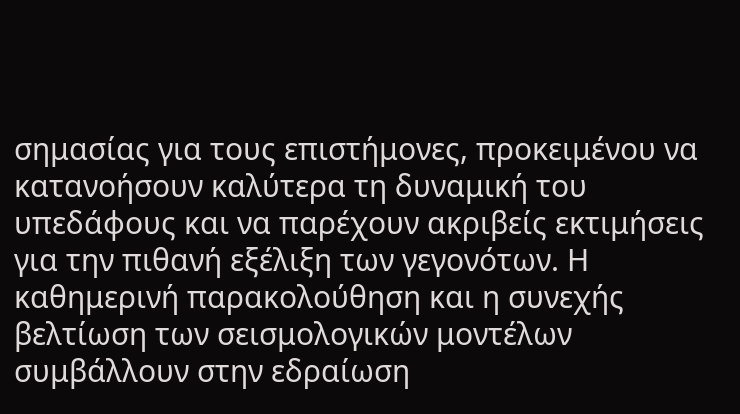σημασίας για τους επιστήμονες, προκειμένου να κατανοήσουν καλύτερα τη δυναμική του υπεδάφους και να παρέχουν ακριβείς εκτιμήσεις για την πιθανή εξέλιξη των γεγονότων. Η καθημερινή παρακολούθηση και η συνεχής βελτίωση των σεισμολογικών μοντέλων συμβάλλουν στην εδραίωση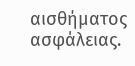αισθήματος ασφάλειας.